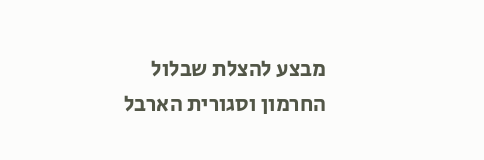מבצע להצלת שבלול החרמון וסגורית הארבל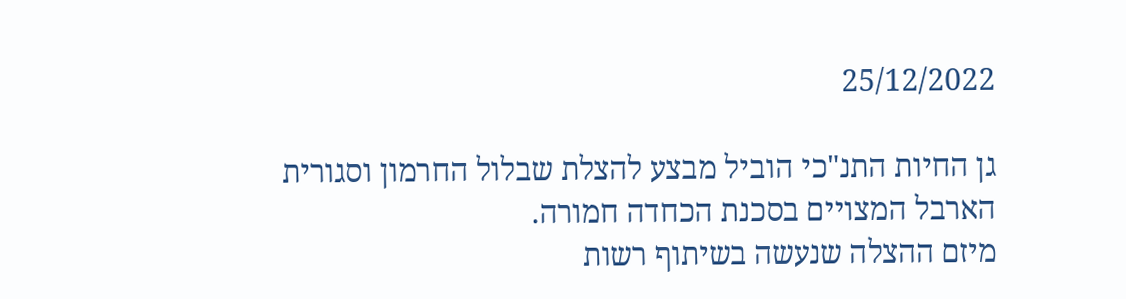25/12/2022

גן החיות התנ"כי הוביל מבצע להצלת שבלול החרמון וסגורית הארבל המצויים בסכנת הכחדה חמורה.
מיזם ההצלה שנעשה בשיתוף רשות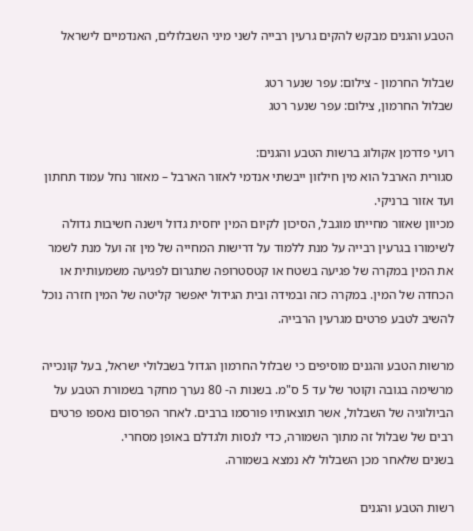הטבע והגנים מבקש להקים גרעין רבייה לשני מיני השבלולים, האנדמיים לישראל

שבלול החרמון - צילום: עפר שנער רטג
שבלול החרמון, צילום: עפר שנער רטג

רועי פדרמן אקולוג ברשות הטבע והגנים:
סגורית הארבל הוא מין חילזון ייבשתי אנדמי לאזור הארבל – מאזור נחל עמוד תחתון ועד אזור ברניקי.
מכיוון שאזור מחייתו מוגבל, הסיכון לקיום המין יחסית גדול וישנה חשיבות גדולה לשימורו בגרעין רבייה על מנת ללמוד על דרישות המחייה של מין זה ועל מנת לשמר את המין במקרה של פגיעה בשטח או קטסטרופה שתגרום לפגיעה משמעותית או הכחדה של המין. במקרה כזה ובמידה ובית הגידול יאפשר קליטה של המין חזרה נוכל להשיב לטבע פרטים מגרעין הרבייה.

מרשות הטבע והגנים מוסיפים כי שבלול החרמון הגדול בשבלולי ישראל, בעל קונכייה מרשימה בגובה וקוטר של עד 5 ס"מ. בשנות ה- 80 נערך מחקר בשמורת הטבע על הביולוגיה של השבלול, אשר תוצאותיו פורסמו ברבים. לאחר הפרסום נאספו פרטים רבים של שבלול זה מתוך השמורה, כדי לנסות ולגדלם באופן מסחרי.
בשנים שלאחר מכן השבלול לא נמצא בשמורה.

רשות הטבע והגנים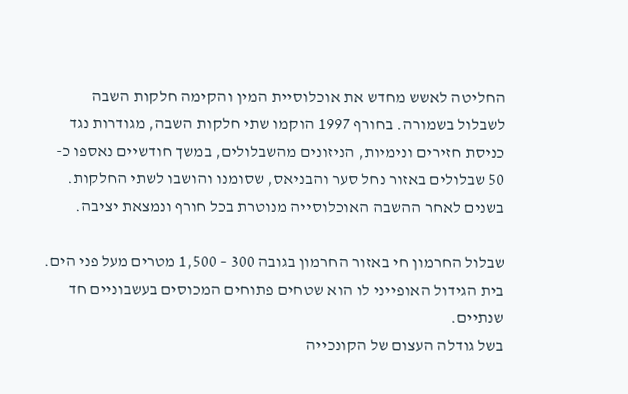החליטה לאשש מחדש את אוכלוסיית המין והקימה חלקות השבה לשבלול בשמורה. בחורף 1997 הוקמו שתי חלקות השבה, מגודרות נגד כניסת חזירים ונימיות, הניזונים מהשבלולים, במשך חודשיים נאספו כ- 50 שבלולים באזור נחל סער והבניאס, שסומנו והושבו לשתי החלקות.
בשנים לאחר ההשבה האוכלוסייה מנוטרת בכל חורף ונמצאת יציבה.

שבלול החרמון חי באזור החרמון בגובה 300 – 1,500 מטרים מעל פני הים.
בית הגידול האופייני לו הוא שטחים פתוחים המכוסים בעשבוניים חד שנתיים.
בשל גודלה העצום של הקונכייה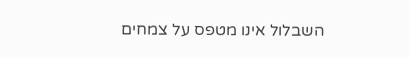השבלול אינו מטפס על צמחים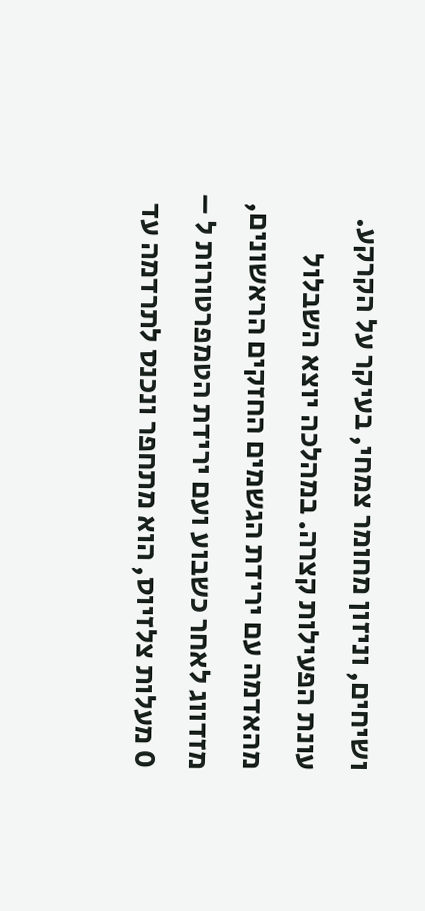ושיחים, וניזון מחומר צמחי, בעיקר על הקרקע.
עונת הפעילות קצרה. במהלכה יוצא השבלול מהאדמה עם ירידת הגשמים החזקים הראשונים, מזדווג לאחר כשבוע ועם ירידת הטמפרטורות ל – 0 מעלות צלזיוס, הוא מתחפר ונכנס לתרדמה עד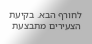לחורף הבא. בקיעת הצעירים מתבצעת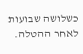כשלושה שבועות לאחר ההטלה.